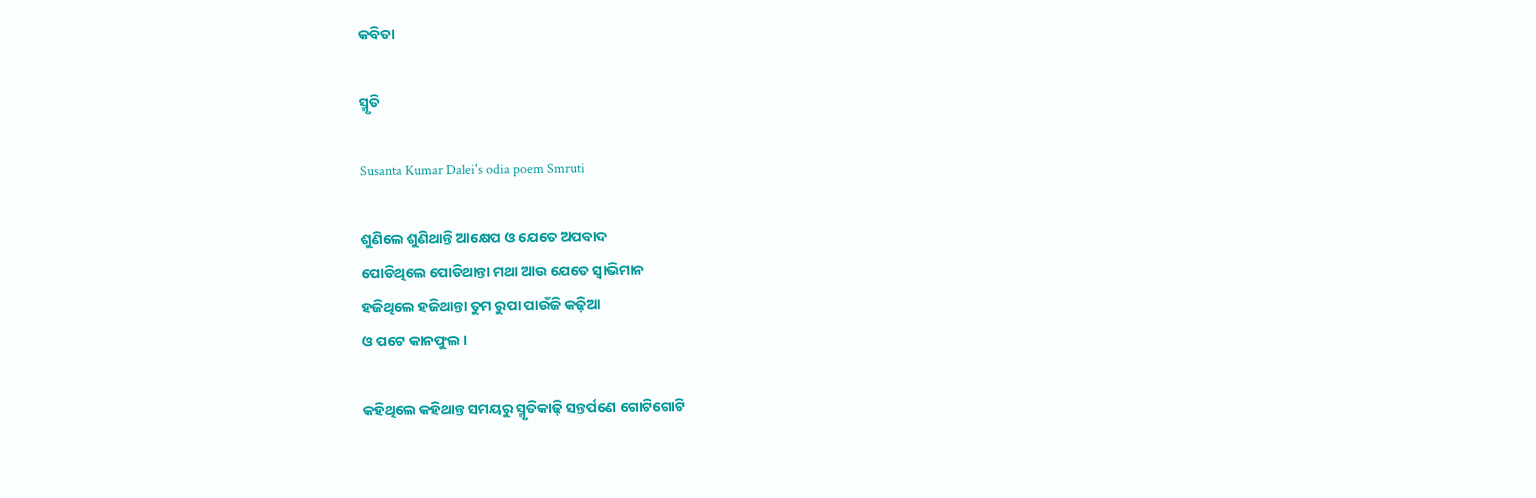କବିତା

ସ୍ମୃତି

Susanta Kumar Dalei's odia poem Smruti

ଶୁଣିଲେ ଶୁଣିଥାନ୍ତି ଆକ୍ଷେପ ଓ ଯେତେ ଅପବାଦ
ପୋଡିଥିଲେ ପୋଡିଥାନ୍ତା ମଥା ଆଉ ଯେତେ ସ୍ଵାଭିମାନ
ହଜିଥିଲେ ହଜିଥାନ୍ତା ତୁମ ରୁପା ପାଉଁଜି କଢ଼ିଆ
ଓ ପଟେ କାନଫୁଲ ।

କହିଥିଲେ କହିଥାନ୍ତ ସମୟରୁ ସ୍ମୃତିକାଢ଼ି ସନ୍ତର୍ପଣେ ଗୋଟିଗୋଟି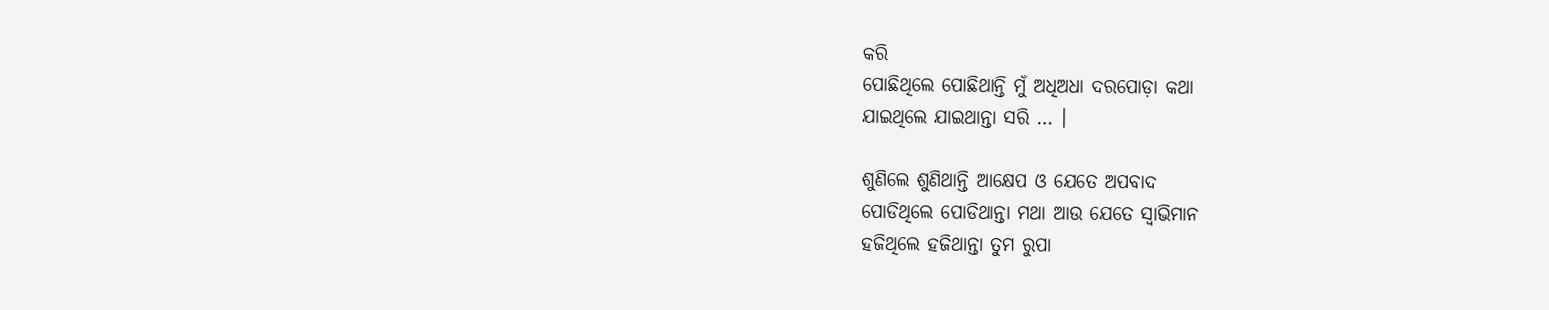କରି
ପୋଛିଥିଲେ ପୋଛିଥାନ୍ତି ମୁଁ ଅଧିଅଧା ଦରପୋଡ଼ା କଥା
ଯାଇଥିଲେ ଯାଇଥାନ୍ତା ସରି … ।

ଶୁଣିଲେ ଶୁଣିଥାନ୍ତି ଆକ୍ଷେପ ଓ ଯେତେ ଅପବାଦ
ପୋଡିଥିଲେ ପୋଡିଥାନ୍ତା ମଥା ଆଉ ଯେତେ ସ୍ଵାଭିମାନ
ହଜିଥିଲେ ହଜିଥାନ୍ତା ତୁମ ରୁପା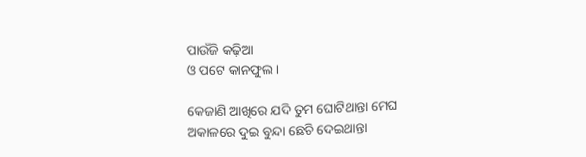ପାଉଁଜି କଢ଼ିଆ
ଓ ପଟେ କାନଫୁଲ ।

କେଜାଣି ଆଖିରେ ଯଦି ତୁମ ଘୋଟିଥାନ୍ତା ମେଘ
ଅକାଳରେ ଦୁଇ ବୁନ୍ଦା ଛେଚି ଦେଇଥାନ୍ତା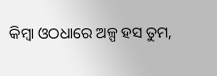କିମ୍ବା ଓଠଧାରେ ଅଳ୍ପ ହସ ତୁମ,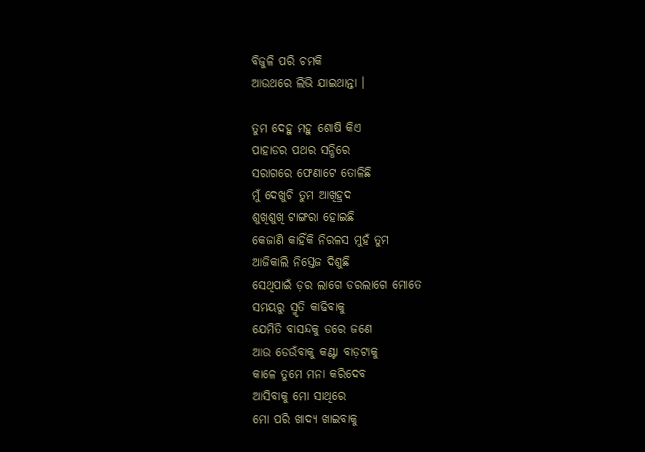ବିଜୁଳି ପରି ଚମକି
ଆଉଥରେ ଲିଭି ଯାଇଥାନ୍ତା ।

ତୁମ ଦେହୁ ମହୁ ଶୋଷି କିଏ
ପାହାଡର ପଥର ସନ୍ଧିରେ
ସରାଗରେ ଫେଣାଟେ ତୋଳିଛି
ମୁଁ ଦେଖୁଚି ତୁମ ଆଖିହ୍ରଦ
ଶୁଖିଶୁଖି ଟାଙ୍ଗରା ହୋଇଛି
କେଜାଣି କାହିଁକି ନିରଳସ ମୁହଁ ତୁମ
ଆଜିକାଲି ନିସ୍ତେଜ ଦିଶୁଛି
ସେଥିପାଇଁ ଡ଼ର ଲାଗେ ଡରଲାଗେ ମୋତେ
ସମୟରୁ ସ୍ମୃତି କାଢିବାକୁ
ଯେମିତି ବାସନ୍ଦକୁ ଡରେ ଜଣେ
ଆଉ ଡେଉଁବାକୁ କଣ୍ଟା ବାଡ଼ଟାକୁ
କାଳେ ତୁମେ ମନା କରିଦେବ
ଆସିବାକୁ ମୋ ସାଥିରେ
ମୋ ପରି ଖାଦ୍ୟ ଖାଇବାକୁ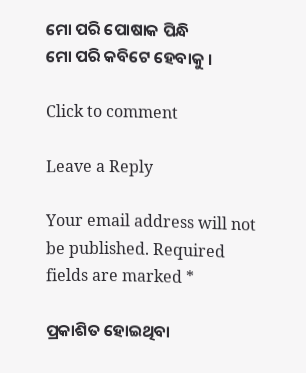ମୋ ପରି ପୋଷାକ ପିନ୍ଧି
ମୋ ପରି କବିଟେ ହେବାକୁ ।

Click to comment

Leave a Reply

Your email address will not be published. Required fields are marked *

ପ୍ରକାଶିତ ହୋଇଥିବା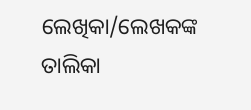ଲେଖିକା/ଲେଖକଙ୍କ ତାଲିକା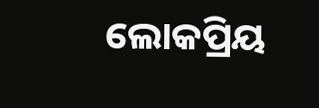ଲୋକପ୍ରିୟ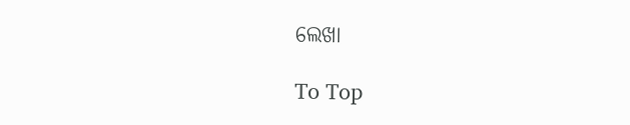ଲେଖା

To Top